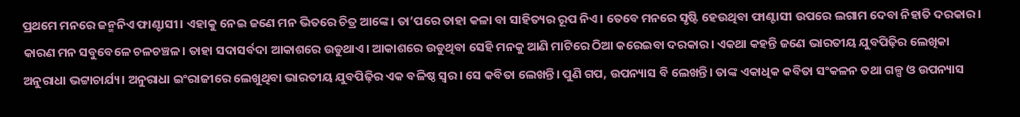ପ୍ରଥମେ ମନରେ ଜନ୍ମନିଏ ଫାଣ୍ଟାସୀ। ଏହାକୁ ନେଇ ଜଣେ ମନ ଭିତରେ ଚିତ୍ର ଆଙ୍କେ। ତା’ପରେ ତାହା କଳା ବା ସାହିତ୍ୟର ରୂପ ନିଏ। ତେବେ ମନରେ ସୃଷ୍ଟି ହେଉଥିବା ଫାଣ୍ଟାସୀ ଉପରେ ଲଗାମ ଦେବା ନିହାତି ଦରକାର। କାରଣ ମନ ସବୁବେଳେ ଚଳଚଞ୍ଚଳ। ତାହା ସଦାସର୍ବଦା ଆକାଶରେ ଉଡୁଥାଏ। ଆକାଶରେ ଉଡୁଥିବା ସେହି ମନକୁ ଆଣି ମାଟିରେ ଠିଆ କରେଇବା ଦରକାର। ଏକଥା କହନ୍ତି ଜଣେ ଭାରତୀୟ ଯୁବପିଢ଼ିର ଲେଖିକା ଅନୁରାଧା ଭଟ୍ଟାଚାର୍ଯ୍ୟ। ଅନୁରାଧା ଇଂରାଜୀରେ ଲେଖୁଥିବା ଭାରତୀୟ ଯୁବପିଢ଼ିର ଏକ ବଳିଷ୍ଠ ସ୍ବର। ସେ କବିତା ଲେଖନ୍ତି। ପୁଣି ଗପ, ଉପନ୍ୟାସ ବି ଲେଖନ୍ତି। ତାଙ୍କ ଏକାଧିକ କବିତା ସଂକଳନ ତଥା ଗଳ୍ପ ଓ ଉପନ୍ୟାସ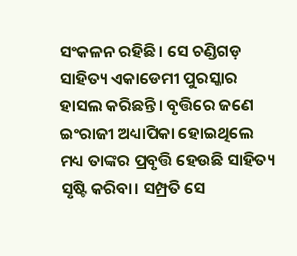ସଂକଳନ ରହିଛି। ସେ ଚଣ୍ଡିଗଡ଼ ସାହିତ୍ୟ ଏକାଡେମୀ ପୁରସ୍କାର ହାସଲ କରିଛନ୍ତି। ବୃତ୍ତିରେ ଜଣେ ଇଂରାଜୀ ଅଧ୍ୟାପିକା ହୋଇଥିଲେ ମଧ୍ୟ ତାଙ୍କର ପ୍ରବୃତ୍ତି ହେଉଛି ସାହିତ୍ୟ ସୃଷ୍ଟି କରିବା। ସମ୍ପ୍ରତି ସେ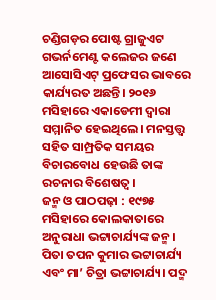ଚଣ୍ଡିଗଡ଼ର ପୋଷ୍ଟ ଗ୍ରାଜୁଏଟ ଗଭର୍ନମେଣ୍ଟ କଲେଜର ଜଣେ ଆସୋସିଏଟ୍ ପ୍ରଫେସର ଭାବରେ କାର୍ଯ୍ୟରତ ଅଛନ୍ତି। ୨୦୧୬ ମସିହାରେ ଏକାଡେମୀ ଦ୍ୱାରା ସମ୍ମାନିତ ହେଇଥିଲେ। ମନସ୍ତତ୍ତ୍ୱ ସହିତ ସାମ୍ପ୍ରତିକ ସମୟର ବିଚାରବୋଧ ହେଉଛି ତାଙ୍କ ରଚନାର ବିଶେଷତ୍ୱ।
ଜନ୍ମ ଓ ପାଠପଢ଼ା : ୧୯୭୫ ମସିହାରେ କୋଲକାତାରେ ଅନୁରାଧା ଭଟ୍ଟାଚାର୍ଯ୍ୟଙ୍କ ଜନ୍ମ। ପିତା ତପନ କୁମାର ଭଟ୍ଟାଚାର୍ଯ୍ୟ ଏବଂ ମା’ ଚିତ୍ରା ଭଟ୍ଟାଚାର୍ଯ୍ୟ। ପଦ୍ମ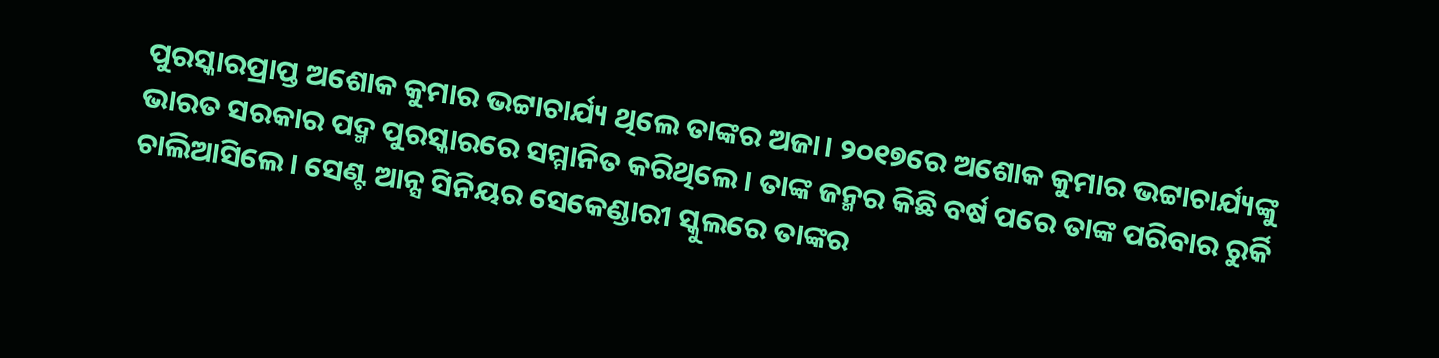ପୁରସ୍କାରପ୍ରାପ୍ତ ଅଶୋକ କୁମାର ଭଟ୍ଟାଚାର୍ଯ୍ୟ ଥିଲେ ତାଙ୍କର ଅଜା। ୨୦୧୭ରେ ଅଶୋକ କୁମାର ଭଟ୍ଟାଚାର୍ଯ୍ୟଙ୍କୁ ଭାରତ ସରକାର ପଦ୍ମ ପୁରସ୍କାରରେ ସମ୍ମାନିତ କରିଥିଲେ। ତାଙ୍କ ଜନ୍ମର କିଛି ବର୍ଷ ପରେ ତାଙ୍କ ପରିବାର ରୁର୍କି ଚାଲିଆସିଲେ। ସେଣ୍ଟ ଆନ୍ସ ସିନିୟର ସେକେଣ୍ଡାରୀ ସ୍କୁଲରେ ତାଙ୍କର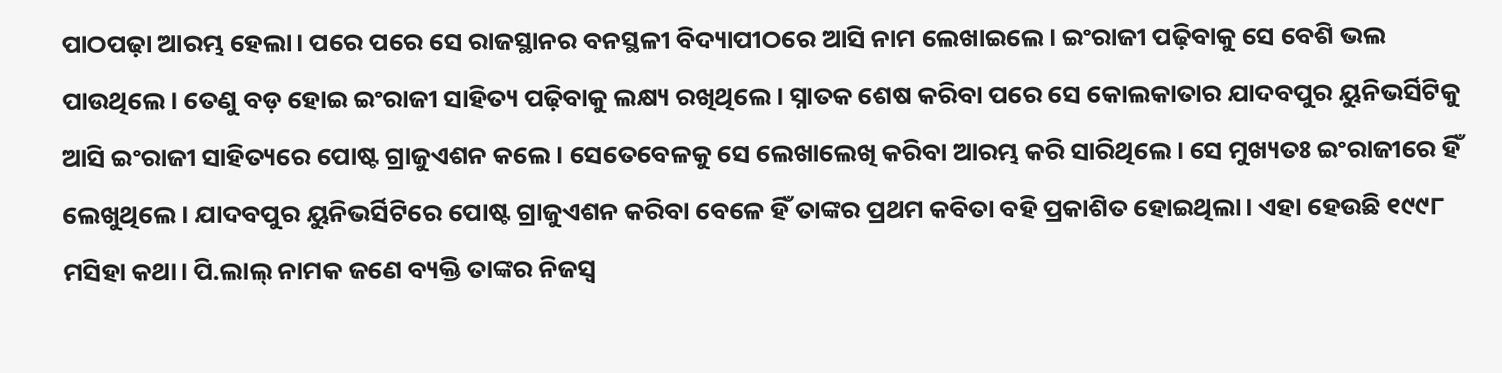ପାଠପଢ଼ା ଆରମ୍ଭ ହେଲା। ପରେ ପରେ ସେ ରାଜସ୍ଥାନର ବନସ୍ଥଳୀ ବିଦ୍ୟାପୀଠରେ ଆସି ନାମ ଲେଖାଇଲେ। ଇଂରାଜୀ ପଢ଼ିବାକୁ ସେ ବେଶି ଭଲ ପାଉଥିଲେ। ତେଣୁ ବଡ଼ ହୋଇ ଇଂରାଜୀ ସାହିତ୍ୟ ପଢ଼ିବାକୁ ଲକ୍ଷ୍ୟ ରଖିଥିଲେ। ସ୍ନାତକ ଶେଷ କରିବା ପରେ ସେ କୋଲକାତାର ଯାଦବପୁର ୟୁନିଭର୍ସିଟିକୁ ଆସି ଇଂରାଜୀ ସାହିତ୍ୟରେ ପୋଷ୍ଟ ଗ୍ରାଜୁଏଶନ କଲେ। ସେତେବେଳକୁ ସେ ଲେଖାଲେଖି କରିବା ଆରମ୍ଭ କରି ସାରିଥିଲେ। ସେ ମୁଖ୍ୟତଃ ଇଂରାଜୀରେ ହିଁ ଲେଖୁଥିଲେ। ଯାଦବପୁର ୟୁନିଭର୍ସିଟିରେ ପୋଷ୍ଟ ଗ୍ରାଜୁଏଶନ କରିବା ବେଳେ ହିଁ ତାଙ୍କର ପ୍ରଥମ କବିତା ବହି ପ୍ରକାଶିତ ହୋଇଥିଲା। ଏହା ହେଉଛି ୧୯୯୮ ମସିହା କଥା। ପି.ଲାଲ୍ ନାମକ ଜଣେ ବ୍ୟକ୍ତି ତାଙ୍କର ନିଜସ୍ବ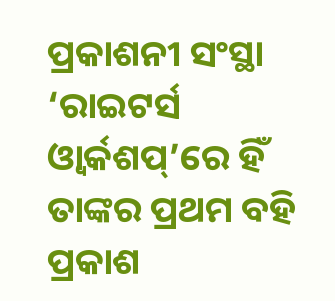ପ୍ରକାଶନୀ ସଂସ୍ଥା ‘ରାଇଟର୍ସ ଓ୍ବାର୍କଶପ୍’ରେ ହିଁ ତାଙ୍କର ପ୍ରଥମ ବହି ପ୍ରକାଶ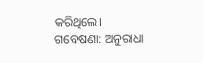କରିଥିଲେ।
ଗବେଷଣା: ଅନୁରାଧା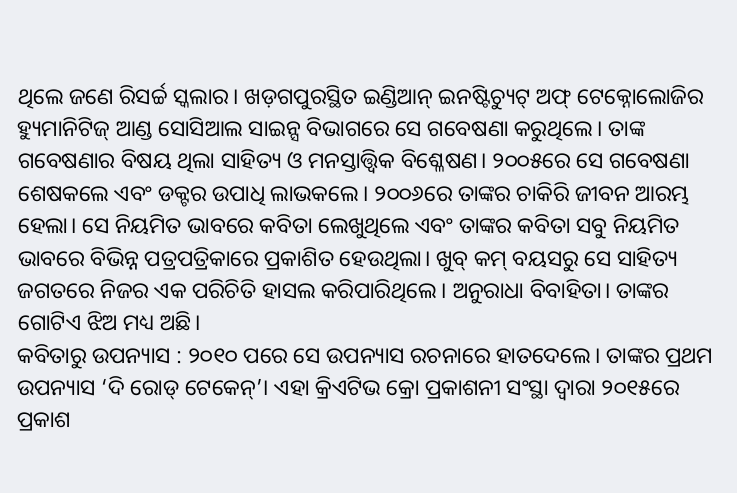ଥିଲେ ଜଣେ ରିସର୍ଚ୍ଚ ସ୍କଲାର। ଖଡ଼ଗପୁରସ୍ଥିତ ଇଣ୍ଡିଆନ୍ ଇନଷ୍ଟିଚ୍ୟୁଟ୍ ଅଫ୍ ଟେକ୍ନୋଲୋଜିର ହ୍ୟୁମାନିଟିଜ୍ ଆଣ୍ଡ ସୋସିଆଲ ସାଇନ୍ସ ବିଭାଗରେ ସେ ଗବେଷଣା କରୁଥିଲେ। ତାଙ୍କ ଗବେଷଣାର ବିଷୟ ଥିଲା ସାହିତ୍ୟ ଓ ମନସ୍ତାତ୍ତ୍ୱିକ ବିଶ୍ଳେଷଣ। ୨୦୦୫ରେ ସେ ଗବେଷଣା ଶେଷକଲେ ଏବଂ ଡକ୍ଟର ଉପାଧି ଲାଭକଲେ। ୨୦୦୬ରେ ତାଙ୍କର ଚାକିରି ଜୀବନ ଆରମ୍ଭ ହେଲା। ସେ ନିୟମିତ ଭାବରେ କବିତା ଲେଖୁଥିଲେ ଏବଂ ତାଙ୍କର କବିତା ସବୁ ନିୟମିତ ଭାବରେ ବିଭିନ୍ନ ପତ୍ରପତ୍ରିକାରେ ପ୍ରକାଶିତ ହେଉଥିଲା। ଖୁବ୍ କମ୍ ବୟସରୁ ସେ ସାହିତ୍ୟ ଜଗତରେ ନିଜର ଏକ ପରିଚିତି ହାସଲ କରିପାରିଥିଲେ। ଅନୁରାଧା ବିବାହିତା। ତାଙ୍କର ଗୋଟିଏ ଝିଅ ମଧ୍ୟ ଅଛି।
କବିତାରୁ ଉପନ୍ୟାସ : ୨୦୧୦ ପରେ ସେ ଉପନ୍ୟାସ ରଚନାରେ ହାତଦେଲେ। ତାଙ୍କର ପ୍ରଥମ ଉପନ୍ୟାସ ‘ଦି ରୋଡ୍ ଟେକେନ୍’। ଏହା କ୍ରିଏଟିଭ କ୍ରୋ ପ୍ରକାଶନୀ ସଂସ୍ଥା ଦ୍ୱାରା ୨୦୧୫ରେ ପ୍ରକାଶ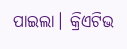ପାଇଲା। କ୍ରିଏଟିଭ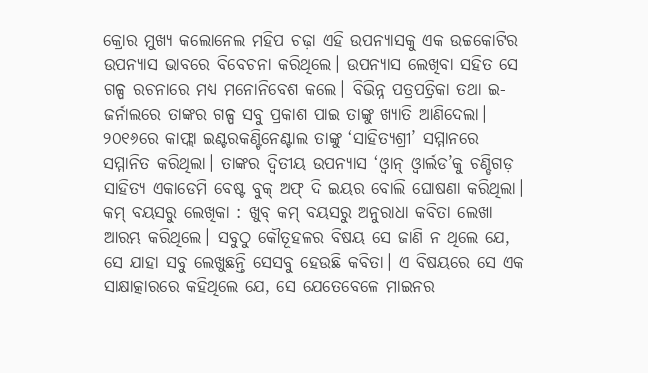କ୍ରୋର ମୁଖ୍ୟ କଲୋନେଲ ମହିପ ଚଢ଼ା ଏହି ଉପନ୍ୟାସକୁ ଏକ ଉଚ୍ଚକୋଟିର ଉପନ୍ୟାସ ଭାବରେ ବିବେଚନା କରିଥିଲେ। ଉପନ୍ୟାସ ଲେଖିବା ସହିତ ସେ ଗଳ୍ପ ରଚନାରେ ମଧ୍ୟ ମନୋନିବେଶ କଲେ। ବିଭିନ୍ନ ପତ୍ରପତ୍ରିକା ତଥା ଇ-ଜର୍ନାଲରେ ତାଙ୍କର ଗଳ୍ପ ସବୁ ପ୍ରକାଶ ପାଇ ତାଙ୍କୁ ଖ୍ୟାତି ଆଣିଦେଲା। ୨୦୧୬ରେ କାଫ୍ଲା ଇଣ୍ଟରକଣ୍ଟିନେଣ୍ଟାଲ ତାଙ୍କୁ ‘ସାହିତ୍ୟଶ୍ରୀ’ ସମ୍ମାନରେ ସମ୍ମାନିତ କରିଥିଲା। ତାଙ୍କର ଦ୍ୱିତୀୟ ଉପନ୍ୟାସ ‘ଓ୍ବାନ୍ ଓ୍ବାର୍ଲଡ’କୁ ଚଣ୍ଡିଗଡ଼ ସାହିତ୍ୟ ଏକାଡେମି ବେଷ୍ଟ ବୁକ୍ ଅଫ୍ ଦି ଇୟର ବୋଲି ଘୋଷଣା କରିଥିଲା।
କମ୍ ବୟସରୁ ଲେଖିକା : ଖୁବ୍ କମ୍ ବୟସରୁ ଅନୁରାଧା କବିତା ଲେଖା ଆରମ୍ଭ କରିଥିଲେ। ସବୁଠୁ କୌତୂହଳର ବିଷୟ ସେ ଜାଣି ନ ଥିଲେ ଯେ, ସେ ଯାହା ସବୁ ଲେଖୁଛନ୍ତି ସେସବୁ ହେଉଛି କବିତା। ଏ ବିଷୟରେ ସେ ଏକ ସାକ୍ଷାତ୍କାରରେ କହିଥିଲେ ଯେ, ସେ ଯେତେବେଳେ ମାଇନର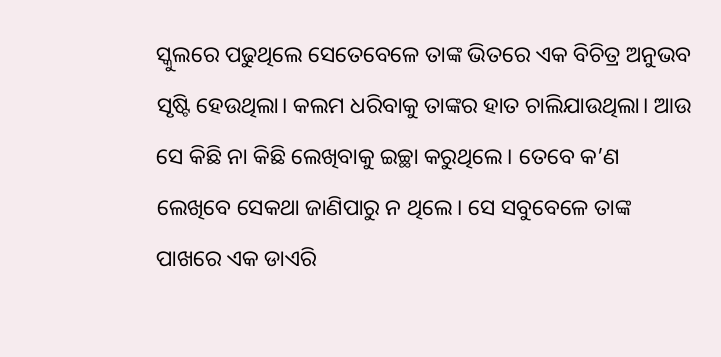ସ୍କୁଲରେ ପଢୁଥିଲେ ସେତେବେଳେ ତାଙ୍କ ଭିତରେ ଏକ ବିଚିତ୍ର ଅନୁଭବ ସୃଷ୍ଟି ହେଉଥିଲା। କଲମ ଧରିବାକୁ ତାଙ୍କର ହାତ ଚାଲିଯାଉଥିଲା। ଆଉ ସେ କିଛି ନା କିଛି ଲେଖିବାକୁ ଇଚ୍ଛା କରୁଥିଲେ। ତେବେ କ’ଣ ଲେଖିବେ ସେକଥା ଜାଣିପାରୁ ନ ଥିଲେ। ସେ ସବୁବେଳେ ତାଙ୍କ ପାଖରେ ଏକ ଡାଏରି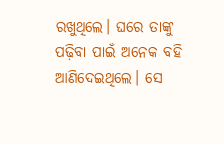ରଖୁଥିଲେ। ଘରେ ତାଙ୍କୁ ପଢ଼ିବା ପାଇଁ ଅନେକ ବହି ଆଣିଦେଇଥିଲେ। ସେ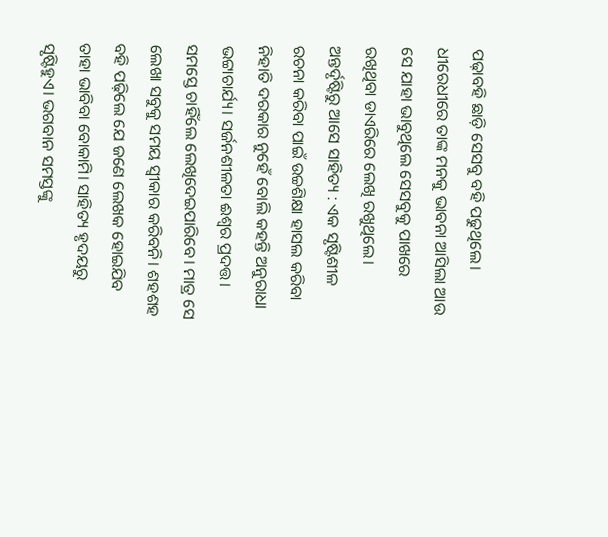ପଢ଼ାବହି ଛାଡ଼ି ସେସବୁ ବହି ପଢୁଥିଲେ। ଧୀରେଧୀରେ ତାଙ୍କ ମନକୁ ଭାବନା ଆସିଲା ଆଉ ସେ ଯାହା ଭାବୁଥିଲେ ସେସବୁକୁ ପାଖରେ ରଖିଥିବା ଡାଏରିରେ ଲେଖି ରଖୁଥିଲେ।
ଅନ୍ତର୍ଦୃଷ୍ଟିରୁ ଆସେ ସାହିତ୍ୟ : ଏକ ସୃଷ୍ଟିଶୀଳ ରଚନା କରିବା ପାଇଁ ଉଚ୍ଚଶିକ୍ଷା ହାସଲ କରିବା ନିହାତି ଦରକାର ନୁହେଁ ବୋଲି କହନ୍ତି ଅନୁରାଧା ଭଟ୍ଟାଚାର୍ଯ୍ୟ। ସର୍ଜନଶୀଳତା ଈଶ୍ୱର ପ୍ରଦତ୍ତ। ସମସ୍ତେ ଚାହିଁଲେ ଲେଖିଦେଇପାରିବେ। ମାତ୍ର ସେ ଲେଖା ସବୁକୁ ସମୟ ସ୍ବୀକାର କରିବନି। ଶହଶହ ବହି ପଢ଼ିଲେ ଯେ ଜଣେ ଲେଖକ ହୋଇଯିବ ତାହା ଭାବିବା ବୋକାମି। ସାହିତ୍ୟ ହୃଦୟରୁ ସୃଷ୍ଟିହୁଏ। ଭଗବାନ ସମସ୍ତଙ୍କୁ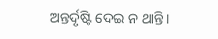ଅନ୍ତର୍ଦୃଷ୍ଟି ଦେଇ ନ ଥାନ୍ତି।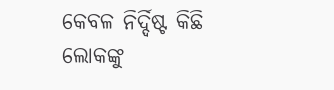କେବଳ ନିର୍ଦ୍ଦିଷ୍ଟ କିଛି ଲୋକଙ୍କୁ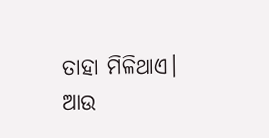ତାହା ମିଳିଥାଏ। ଆଉ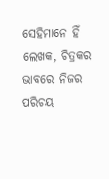ସେହିମାନେ ହିଁ ଲେଖକ, ଚିତ୍ରକର ଭାବରେ ନିଜର ପରିଚୟ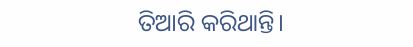ତିଆରି କରିଥାନ୍ତି।